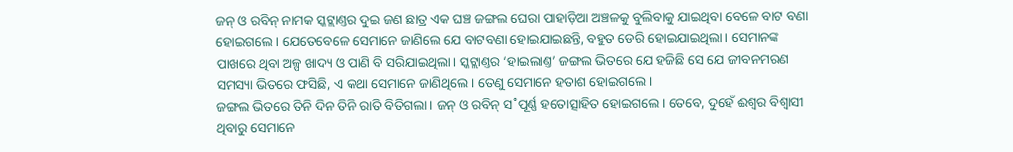ଜନ୍ ଓ ରବିନ୍ ନାମକ ସ୍କଟ୍ଲାଣ୍ତର ଦୁଇ ଜଣ ଛାତ୍ର ଏକ ଘଞ୍ଚ ଜଙ୍ଗଲ ଘେରା ପାହାଡ଼ିଆ ଅଞ୍ଚଳକୁ ବୁଲିବାକୁ ଯାଇଥିବା ବେଳେ ବାଟ ବଣା ହୋଇଗଲେ। ଯେତେବେଳେ ସେମାନେ ଜାଣିଲେ ଯେ ବାଟବଣା ହୋଇଯାଇଛନ୍ତି, ବହୁତ ଡେରି ହୋଇଯାଇଥିଲା। ସେମାନଙ୍କ ପାଖରେ ଥିବା ଅଳ୍ପ ଖାଦ୍ୟ ଓ ପାଣି ବି ସରିଯାଇଥିଲା। ସ୍କଟ୍ଲାଣ୍ତର ‘ହାଇଲାଣ୍ତ’ ଜଙ୍ଗଲ ଭିତରେ ଯେ ହଜିଛି ସେ ଯେ ଜୀବନମରଣ ସମସ୍ୟା ଭିତରେ ଫସିଛି, ଏ କଥା ସେମାନେ ଜାଣିଥିଲେ। ତେଣୁ ସେମାନେ ହତାଶ ହୋଇଗଲେ।
ଜଙ୍ଗଲ ଭିତରେ ତିନି ଦିନ ତିନି ରାତି ବିତିଗଲା। ଜନ୍ ଓ ରବିନ୍ ସ˚ପୂର୍ଣ୍ଣ ହତୋତ୍ସାହିତ ହୋଇଗଲେ। ତେବେ, ଦୁହେଁ ଈଶ୍ବର ବିଶ୍ବାସୀ ଥିବାରୁ ସେମାନେ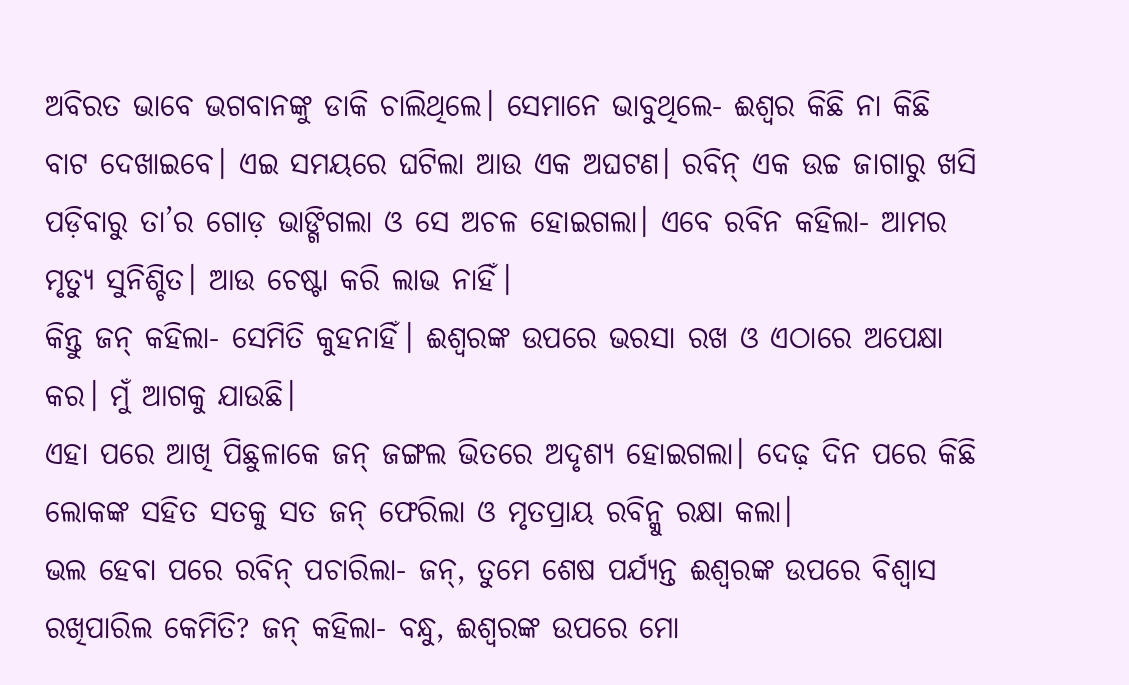ଅବିରତ ଭାବେ ଭଗବାନଙ୍କୁ ଡାକି ଚାଲିଥିଲେ। ସେମାନେ ଭାବୁଥିଲେ- ଈଶ୍ବର କିଛି ନା କିଛି ବାଟ ଦେଖାଇବେ। ଏଇ ସମୟରେ ଘଟିଲା ଆଉ ଏକ ଅଘଟଣ। ରବିନ୍ ଏକ ଉଚ୍ଚ ଜାଗାରୁ ଖସି ପଡ଼ିବାରୁ ତା’ର ଗୋଡ଼ ଭାଙ୍ଗିଗଲା ଓ ସେ ଅଚଳ ହୋଇଗଲା। ଏବେ ରବିନ କହିଲା- ଆମର ମୃତ୍ୟୁ ସୁନିଶ୍ଚିତ। ଆଉ ଚେଷ୍ଟା କରି ଲାଭ ନାହିଁ।
କିନ୍ତୁ ଜନ୍ କହିଲା- ସେମିତି କୁହନାହିଁ। ଈଶ୍ବରଙ୍କ ଉପରେ ଭରସା ରଖ ଓ ଏଠାରେ ଅପେକ୍ଷା କର। ମୁଁ ଆଗକୁ ଯାଉଛି।
ଏହା ପରେ ଆଖି ପିଛୁଳାକେ ଜନ୍ ଜଙ୍ଗଲ ଭିତରେ ଅଦୃଶ୍ୟ ହୋଇଗଲା। ଦେଢ଼ ଦିନ ପରେ କିଛି ଲୋକଙ୍କ ସହିତ ସତକୁ ସତ ଜନ୍ ଫେରିଲା ଓ ମୃତପ୍ରାୟ ରବିନ୍କୁ ରକ୍ଷା କଲା।
ଭଲ ହେବା ପରେ ରବିନ୍ ପଚାରିଲା- ଜନ୍, ତୁମେ ଶେଷ ପର୍ଯ୍ୟନ୍ତ ଈଶ୍ବରଙ୍କ ଉପରେ ବିଶ୍ବାସ ରଖିପାରିଲ କେମିତି? ଜନ୍ କହିଲା- ବନ୍ଧୁ, ଈଶ୍ବରଙ୍କ ଉପରେ ମୋ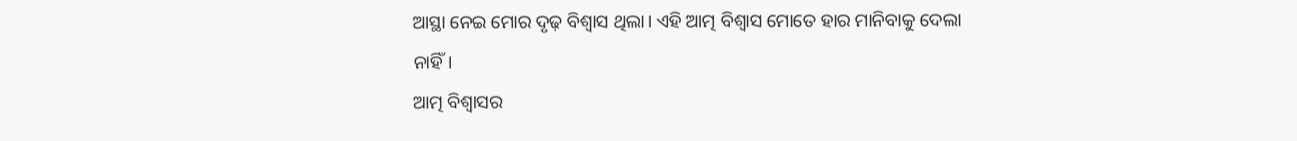ଆସ୍ଥା ନେଇ ମୋର ଦୃଢ଼ ବିଶ୍ବାସ ଥିଲା। ଏହି ଆତ୍ମ ବିଶ୍ବାସ ମୋତେ ହାର ମାନିବାକୁ ଦେଲା ନାହିଁ।
ଆତ୍ମ ବିଶ୍ବାସର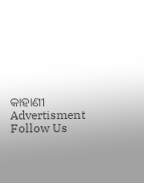କାହାଣୀ
Advertisment
Follow Us